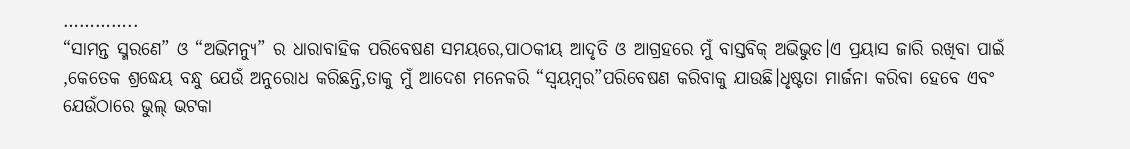…………..
“ସାମନ୍ତ ସ୍ମରଣେ” ଓ “ଅଭିମନ୍ୟୁ” ର ଧାରାବାହିକ ପରିବେଷଣ ସମୟରେ,ପାଠକୀୟ ଆଦୃତି ଓ ଆଗ୍ରହରେ ମୁଁ ବାସ୍ତବିକ୍ ଅଭିଭୁତ।ଏ ପ୍ରୟାସ ଜାରି ରଖିବା ପାଇଁ ,କେତେକ ଶ୍ରଦ୍ଧେୟ ବନ୍ଧୁ ଯେଉଁ ଅନୁରୋଧ କରିଛନ୍ତି,ତାକୁ ମୁଁ ଆଦେଶ ମନେକରି “ସ୍ବୟମ୍ବର”ପରିବେଷଣ କରିବାକୁ ଯାଉଛି।ଧୃଷ୍ଟତା ମାର୍ଜନା କରିବା ହେବେ ଏବଂ ଯେଉଁଠାରେ ଭୁଲ୍ ଭଟକା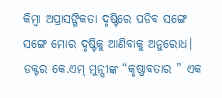କିମ୍ବା ଅପ୍ରାସଙ୍ଗିକତା ଦୃଷ୍ଟିରେ ପଡିବ ସଙ୍ଗେ ସଙ୍ଗେ ମୋର ଦୃଷ୍ଟିକୁ ଆଣିବାକୁ ଅନୁରୋଧ।
ଡକ୍ଟର କେ.ଏମ୍ ମୁନ୍ସୀଙ୍କ “କୃଷ୍ଣାବତାର ” ଏକ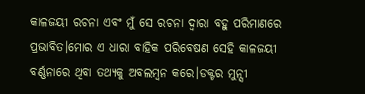କାଳଜୟୀ ରଚନା ଏବଂ ମୁଁ ସେ ରଚନା ଦ୍ବାରା ବହୁ ପରିମାଣରେ ପ୍ରଭାବିତ।ମୋର ଏ ଧାରା ବାହିକ ପରିବେଷଣ ସେହି କାଳଜୟୀ ବର୍ଣ୍ଣନାରେ ଥିବା ତଥ୍ୟକୁ ଅବଲମ୍ବନ କରେ।ଡକ୍ଟର ମୁନ୍ସୀ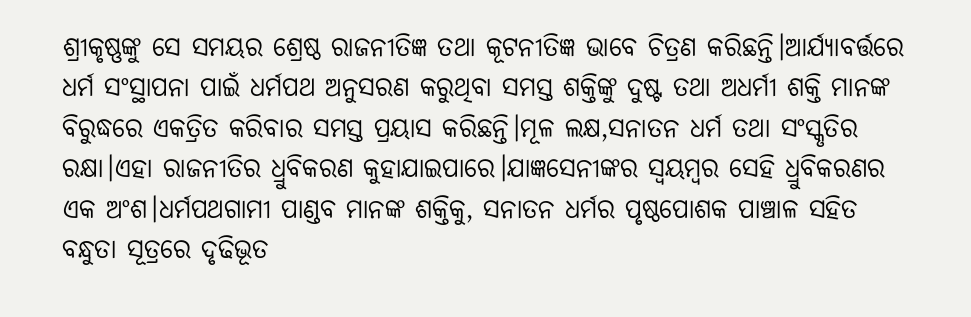ଶ୍ରୀକୃଷ୍ଣଙ୍କୁ ସେ ସମୟର ଶ୍ରେଷ୍ଠ ରାଜନୀତିଜ୍ଞ ତଥା କୂଟନୀତିଜ୍ଞ ଭାବେ ଚିତ୍ରଣ କରିଛନ୍ତି।ଆର୍ଯ୍ୟାବର୍ତ୍ତରେ ଧର୍ମ ସଂସ୍ଥାପନା ପାଇଁ ଧର୍ମପଥ ଅନୁସରଣ କରୁଥିବା ସମସ୍ତ ଶକ୍ତିଙ୍କୁ ଦୁଷ୍ଟ ତଥା ଅଧର୍ମୀ ଶକ୍ତି ମାନଙ୍କ ବିରୁଦ୍ଧରେ ଏକତ୍ରିତ କରିବାର ସମସ୍ତ ପ୍ରୟାସ କରିଛନ୍ତି।ମୂଳ ଲକ୍ଷ,ସନାତନ ଧର୍ମ ତଥା ସଂସ୍କୃତିର ରକ୍ଷା।ଏହା ରାଜନୀତିର ଧ୍ରୁବିକରଣ କୁହାଯାଇପାରେ।ଯାଜ୍ଞସେନୀଙ୍କର ସ୍ବୟମ୍ବର ସେହି ଧ୍ରୁବିକରଣର ଏକ ଅଂଶ।ଧର୍ମପଥଗାମୀ ପାଣ୍ଡବ ମାନଙ୍କ ଶକ୍ତିକୁ, ସନାତନ ଧର୍ମର ପୃଷ୍ଠପୋଶକ ପାଞ୍ଚାଳ ସହିତ ବନ୍ଧୁତା ସୂତ୍ରରେ ଦୃଢିଭୂତ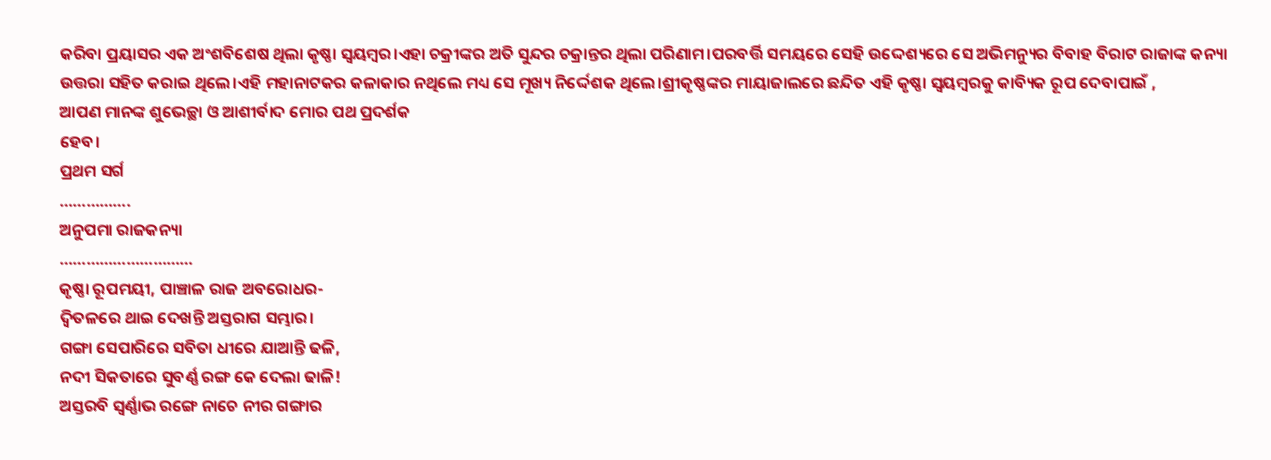କରିବା ପ୍ରୟାସର ଏକ ଅଂଶବିଶେଷ ଥିଲା କୃଷ୍ଣା ସ୍ବୟମ୍ବର।ଏହା ଚକ୍ରୀଙ୍କର ଅତି ସୁନ୍ଦର ଚକ୍ରାନ୍ତର ଥିଲା ପରିଣାମ।ପରବର୍ତ୍ତି ସମୟରେ ସେହି ଉଦ୍ଦେଶ୍ୟରେ ସେ ଅଭିମନ୍ୟୁର ବିବାହ ବିରାଟ ରାଜାଙ୍କ କନ୍ୟା ଉତ୍ତରା ସହିତ କରାଇ ଥିଲେ।ଏହି ମହାନାଟକର କଳାକାର ନଥିଲେ ମଧ୍ୟ ସେ ମୂଖ୍ୟ ନିର୍ଦ୍ଦେଶକ ଥିଲେ।ଶ୍ରୀକୃଷ୍ଣଙ୍କର ମାୟାଜାଲରେ ଛନ୍ଦିତ ଏହି କୃଷ୍ଣା ସ୍ବୟମ୍ବରକୁ କାବ୍ୟିକ ରୂପ ଦେବାପାଇଁ ,
ଆପଣ ମାନଙ୍କ ଶୁଭେଚ୍ଛା ଓ ଆଶୀର୍ବାଦ ମୋର ପଥ ପ୍ରଦର୍ଶକ
ହେବ।
ପ୍ରଥମ ସର୍ଗ
…………….
ଅନୁପମା ରାଜକନ୍ୟା
…………………………
କୃଷ୍ଣା ରୂପମୟୀ, ପାଞ୍ଚାଳ ରାଜ ଅବରୋଧର-
ଦ୍ବିତଳରେ ଥାଇ ଦେଖନ୍ତି ଅସ୍ତରାଗ ସମ୍ଭାର।
ଗଙ୍ଗା ସେପାରିରେ ସବିତା ଧୀରେ ଯାଆନ୍ତି ଢଳି,
ନଦୀ ସିକତାରେ ସୁବର୍ଣ୍ଣ ରଙ୍ଗ କେ ଦେଲା ଢାଳି!
ଅସ୍ତରବି ସ୍ବର୍ଣ୍ଣାଭ ରଙ୍ଗେ ନାଚେ ନୀର ଗଙ୍ଗାର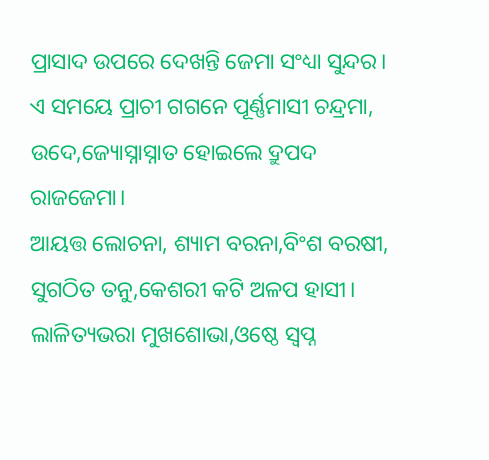ପ୍ରାସାଦ ଉପରେ ଦେଖନ୍ତି ଜେମା ସଂଧ୍ୟା ସୁନ୍ଦର।
ଏ ସମୟେ ପ୍ରାଚୀ ଗଗନେ ପୂର୍ଣ୍ଣମାସୀ ଚନ୍ଦ୍ରମା,
ଉଦେ,ଜ୍ୟୋସ୍ନାସ୍ନାତ ହୋଇଲେ ଦ୍ରୁପଦ ରାଜଜେମା।
ଆୟତ୍ତ ଲୋଚନା, ଶ୍ୟାମ ବରନା,ବିଂଶ ବରଷୀ,
ସୁଗଠିତ ତନୁ,କେଶରୀ କଟି ଅଳପ ହାସୀ।
ଲାଳିତ୍ୟଭରା ମୁଖଶୋଭା,ଓଷ୍ଠେ ସ୍ବପ୍ନ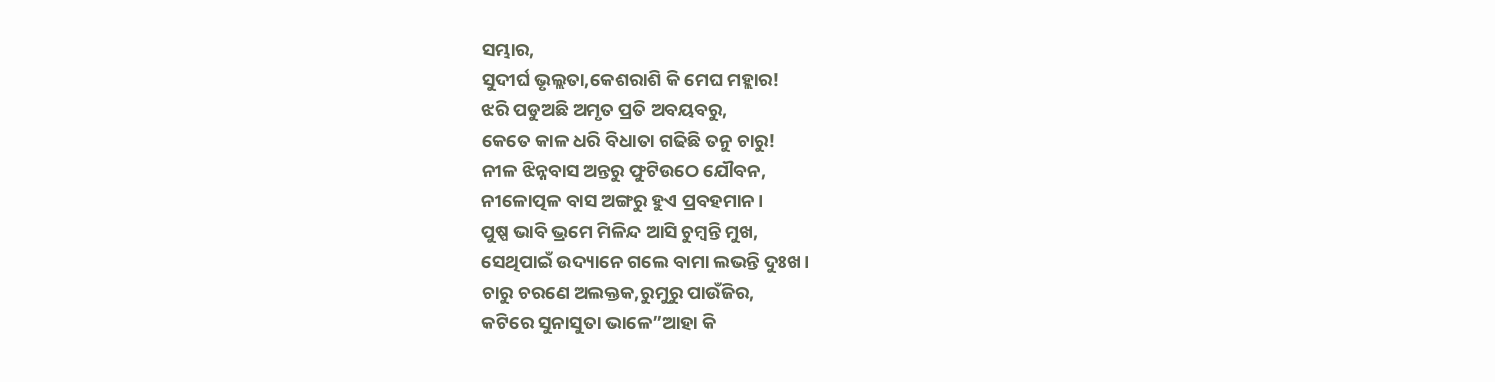ସମ୍ଭାର,
ସୁଦୀର୍ଘ ଭୃଲ୍ଲତା,କେଶରାଶି କି ମେଘ ମହ୍ଲାର!
ଝରି ପଡୁଅଛି ଅମୃତ ପ୍ରତି ଅବୟବରୁ,
କେତେ କାଳ ଧରି ବିଧାତା ଗଢିଛି ତନୁ ଚାରୁ!
ନୀଳ ଝିନ୍ନବାସ ଅନ୍ତରୁ ଫୁଟିଉଠେ ଯୌବନ,
ନୀଳୋତ୍ପଳ ବାସ ଅଙ୍ଗରୁ ହୁଏ ପ୍ରବହମାନ।
ପୁଷ୍ପ ଭାବି ଭ୍ରମେ ମିଳିନ୍ଦ ଆସି ଚୁମ୍ବନ୍ତି ମୁଖ,
ସେଥିପାଇଁ ଉଦ୍ୟାନେ ଗଲେ ବାମା ଲଭନ୍ତି ଦୁଃଖ।
ଚାରୁ ଚରଣେ ଅଲକ୍ତକ,ରୁମୁରୁ ପାଉଁଜିର,
କଟିରେ ସୁନାସୁତା ଭାଳେ”ଆହା କି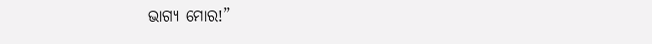ଭାଗ୍ୟ ମୋର!”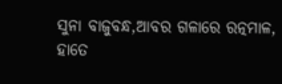ସୁନା ବାଜୁବନ୍ଧ,ଆବର ଗଳାରେ ରତ୍ନମାଳ,
ହାତେ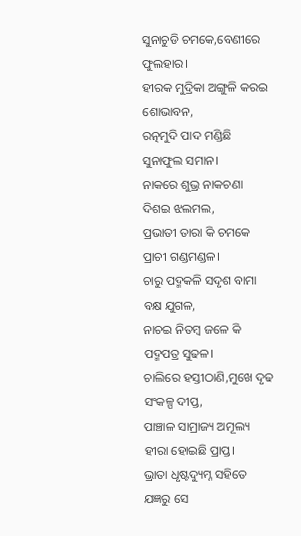ସୁନାଚୁଡି ଚମକେ,ବେଣୀରେ ଫୁଲହାର।
ହୀରକ ମୁଦ୍ରିକା ଅଙ୍ଗୁଳି କରଇ ଶୋଭାବନ,
ରତ୍ନମୁଦି ପାଦ ମଣ୍ଡିଛି ସୁନାଫୁଲ ସମାନ।
ନାକରେ ଶୁଭ୍ର ନାକଚଣା ଦିଶଇ ଝଲମଲ,
ପ୍ରଭାତୀ ତାରା କି ଚମକେ ପ୍ରାଚୀ ଗଣ୍ଡମଣ୍ଡଳ।
ଚାରୁ ପଦ୍ମକଳି ସଦୃଶ ବାମା ବକ୍ଷ ଯୁଗଳ,
ନାଚଇ ନିତମ୍ବ ଜଳେ କି ପଦ୍ମପତ୍ର ସୁଢଳ।
ଚାଲିରେ ହସ୍ତୀଠାଣି,ମୁଖେ ଦୃଢ ସଂକଳ୍ପ ଦୀପ୍ତ,
ପାଞ୍ଚାଳ ସାମ୍ରାଜ୍ୟ ଅମୂଲ୍ୟ ହୀରା ହୋଇଛି ପ୍ରାପ୍ତ।
ଭ୍ରାତା ଧୃଷ୍ଟଦ୍ୟୁମ୍ନ ସହିତେ ଯଜ୍ଞରୁ ସେ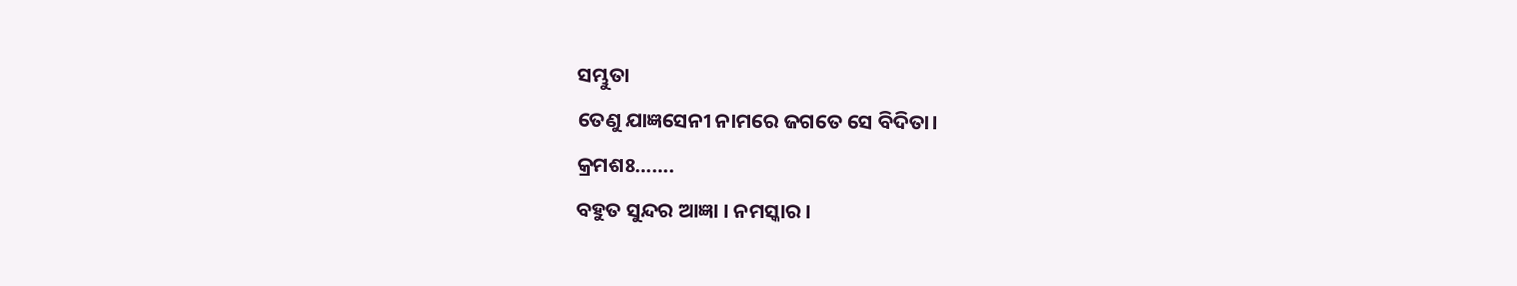ସମ୍ଭୁତା
ତେଣୁ ଯାଜ୍ଞସେନୀ ନାମରେ ଜଗତେ ସେ ବିଦିତା।
କ୍ରମଶଃ…….
ବହୁତ ସୁନ୍ଦର ଆଜ୍ଞା । ନମସ୍କାର ।